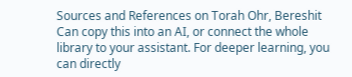Sources and References on Torah Ohr, Bereshit
Can copy this into an AI, or connect the whole library to your assistant. For deeper learning, you can directly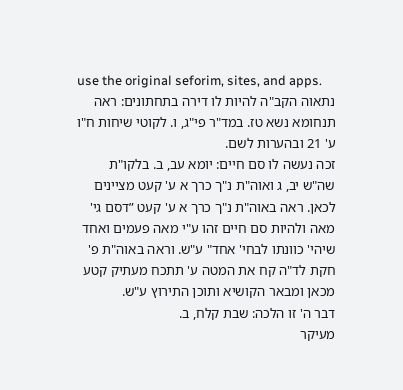use the original seforim, sites, and apps.
נתאוה הקב"ה להיות לו דירה בתחתונים: ראה תנחומא נשא טז. במד"ר פי"ג, ו. לקוטי שיחות ח"ו ע' 21 ובהערות לשם.
זכה נעשה לו סם חיים: יומא עב, ב. בלקו"ת שה"ש יב, ג ואוה"ת נ"ך כרך א ע' קעט מציינים לכאן. ראה באוה"ת נ"ך כרך א ע' קעט ”דסם גי' מאה ולהיות סם חיים זהו ע"י מאה פעמים ואחד שיהי' כוונתו לבחי' אחד" ע"ש. וראה באוה"ת פ' חקת לד"ה קח את המטה ע' תתכח מעתיק קטע מכאן ומבאר הקושיא ותוכן התירוץ ע"ש.
דבר ה' זו הלכה: שבת קלח, ב.
מעיקר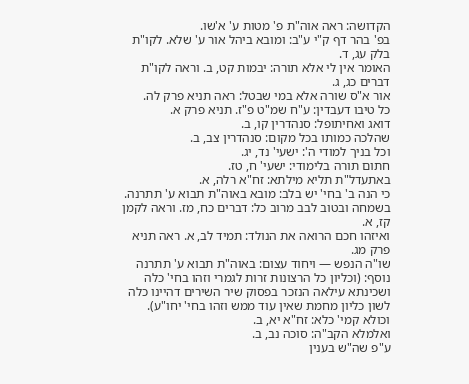הקדושה: ראה אוה"ת פ' מטות ע' א'שו.
בפ' בהר דף ק"י ע"ב: ומובא ביהל אור ע' שלא. לקו"ת בלק עג, ד.
האומר אין לי אלא תורה: יבמות קט, ב. וראה לקו"ת דברים כג, ג.
אור א"ס שורה אלא במי שבטל: ראה תניא פרק לה.
כל טיבו דעבדין: ע"ח שמ"ט פ"ז. תניא פרק א.
דואג ואחיתופל: סנהדרין קו, ב.
שהלכה כמותו בכל מקום: סנהדרין צב, ב.
וכל בניך למודי ה': ישעי' נד, יג.
חתום תורה בלימודי: ישעי' ח, טז.
באתעדל"ת תליא מילתא: זח"א רלה, א.
כי הנה ב' בחי' יש בלב: מובא באוה"ת תבוא ע' תתרנה.
בשמחה ובטוב לבב מרוב כל: דברים כח, מז. וראה לקמן קז, א.
ואיזהו חכם הרואה את הנולד: תמיד לב, א. ראה תניא פרק מג.
שו"ה הנפש — ויחוד עצום: באוה"ת תבוא ע' תתרנה נוסף: (וכליון כל הרצונות זרות לגמרי וזהו בחי' כלה ושכינתא עילאה הנזכר בפסוק שיר השירים דהיינו כלה לשון כליון מחמת שאין עוד ממש וזהו בחי' יחו"ע).
וכולא קמי' כלא: זח"א יא, ב.
ואלמלא הקב"ה: סוכה נב, ב.
ע"פ שה"ש בענין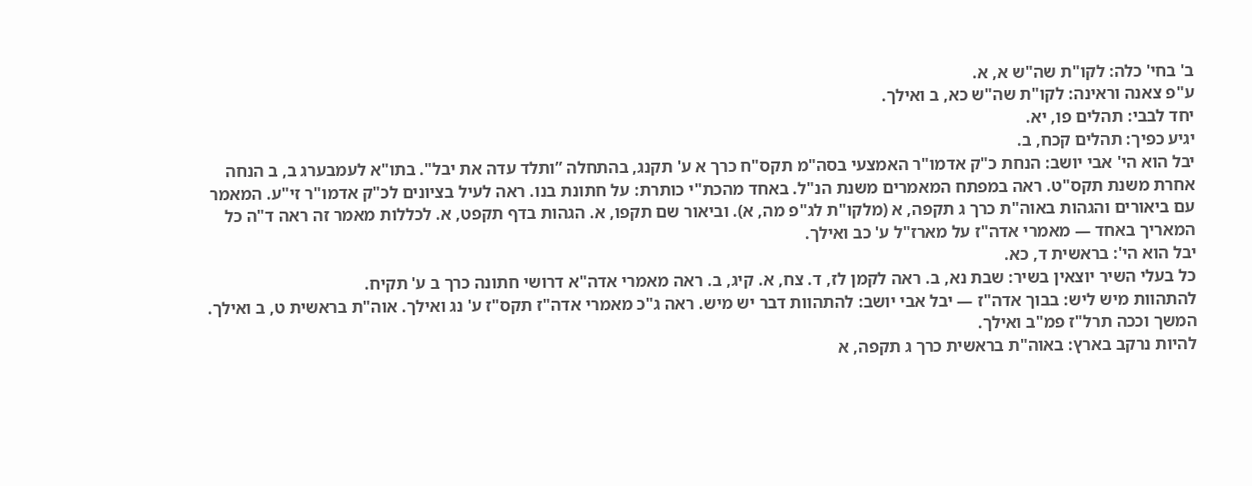ב' בחי' כלה: לקו"ת שה"ש א, א.
ע"פ צאנה וראינה: לקו"ת שה"ש כא, ב ואילך.
יחד לבבי: תהלים פו, יא.
יגיע כפיך: תהלים קכח, ב.
יבל הוא הי' אבי יושב: הנחת כ"ק אדמו"ר האמצעי בסה"מ תקס"ח כרך א ע' תקנג, בהתחלה ”ותלד עדה את יבל". בתו"א לעמבערג ב, ב הנחה אחרת משנת תקס"ט. ראה במפתח המאמרים משנת הנ"ל. באחד מהכת"י כותרת: על חתונת בנו. ראה לעיל בציונים לכ"ק אדמו"ר זי"ע. המאמר עם ביאורים והגהות באוה"ת כרך ג תקפה, א (מלקו"ת לג"פ מה, א). וביאור שם תקפו, א. הגהות בדף תקפט, א. לכללות מאמר זה ראה ד"ה כל המאריך באחד — מאמרי אדה"ז על מארז"ל ע' כב ואילך.
יבל הוא הי': בראשית ד, כא.
כל בעלי השיר יוצאין בשיר: שבת נא, ב. ראה לקמן לז, ד. צח, א. קיג, ב. ראה מאמרי אדה"א דרושי חתונה כרך ב ע' תקיח.
להתהוות מיש ליש: בבוך אדה"ז — יבל אבי יושב: להתהוות דבר יש מיש. ראה ג"כ מאמרי אדה"ז תקס"ז ע' נג ואילך. אוה"ת בראשית ט, ב ואילך. המשך וככה תרל"ז פמ"ב ואילך.
להיות נרקב בארץ: באוה"ת בראשית כרך ג תקפה, א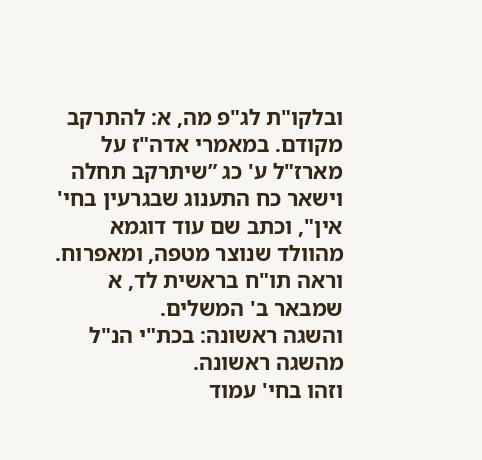ובלקו"ת לג"פ מה, א: להתרקב מקודם. במאמרי אדה"ז על מארז"ל ע' כג ”שיתרקב תחלה וישאר כח התענוג שבגרעין בחי' אין", וכתב שם עוד דוגמא מהוולד שנוצר מטפה, ומאפרוח. וראה תו"ח בראשית לד, א שמבאר ב' המשלים.
והשגה ראשונה: בכת"י הנ"ל מהשגה ראשונה.
וזהו בחי' עמוד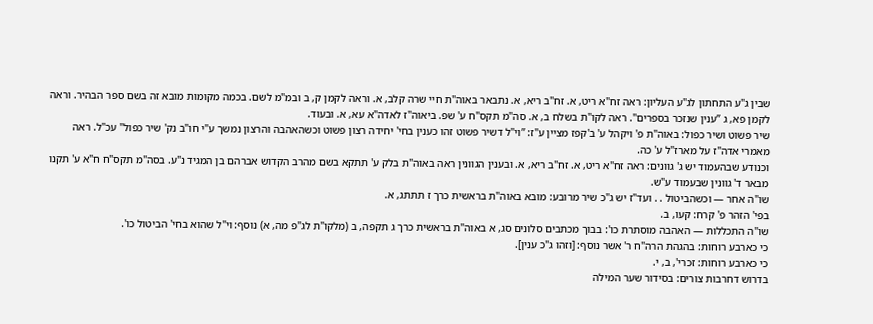שבין ג"ע התחתון לג"ע העליון: ראה זח"א ריט, א. זח"ב ריא, א. נתבאר באוה"ת חיי שרה קלב, א. וראה לקמן ק, ב ובמ"מ לשם. בכמה מקומות מובא זה בשם ספר הבהיר. וראה לקמן פא, ג ”ענין שנזכר בספרים". ראה לקו"ת בשלח ב, א. סה"מ תקס"ח ע' שפ. ביאוה"ז לאדה"א עא, א. ובעוד.
שיר פשוט ושיר כפול: באוה"ת פ' ויקהל ע' ב'קפז מציין ע"ז: ”וי"ל דשיר פשוט זהו כענין בחי' יחידה רצון פשוט וכשהאהבה והרצון נמשך ע"י חו"ב נק' שיר כפול" עכ"ל. ראה מאמרי אדה"ז על מארז"ל ע' כה.
וכנודע שבהעמוד יש ג' גוונים: ראה זח"א ריט, א. זח"ב ריא, א. ובענין הגוונין ראה באוה"ת בלק ע' תתקא בשם מהרב הקדוש אברהם בן המגיד נ"ע. בסה"מ תקס"ח ח"א ע' תקנו מבאר ד' גוונין שבעמוד ע"ש.
שו"ה אחר — וכשהביטול . . ועד"ז יש ג"כ שיר מרובע: מובא באוה"ת בראשית כרך ז תתתג, א.
בפי' הזהר פ' קרח: קעו, ב.
שו"ה התכללות — האהבה מוסתרת כו': בבוך מכתבים סלונים סג, א באוה"ת בראשית כרך ג תקפה, ב (מלקו"ת לג"פ מה, א) נוסף: וי"ל שהוא בחי' הביטול כו'.
כי כארבע רוחות: בהגהת הרה"ח ר' אשר נוסף: [וזהו ג"כ ענין].
כי כארבע רוחות: זכרי', ב, י.
בדרוש דחרבות צורים: בסידור שער המילה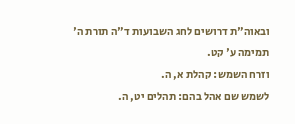ובאוה"ת דרושים לחג השבועות ד"ה תורת ה' תמימה ע' קט.
וזרח השמש: קהלת א, ה.
לשמש שם אהל בהם: תהלים יט, ה.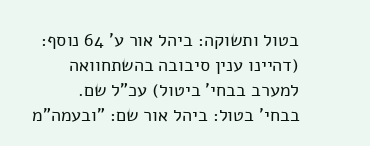בטול ותשוקה: ביהל אור ע' 64 נוסף: (דהיינו ענין סיבובה בהשתחוואה למערב בבחי' ביטול) עכ"ל שם.
בבחי' בטול: ביהל אור שם: ”ובעמה"מ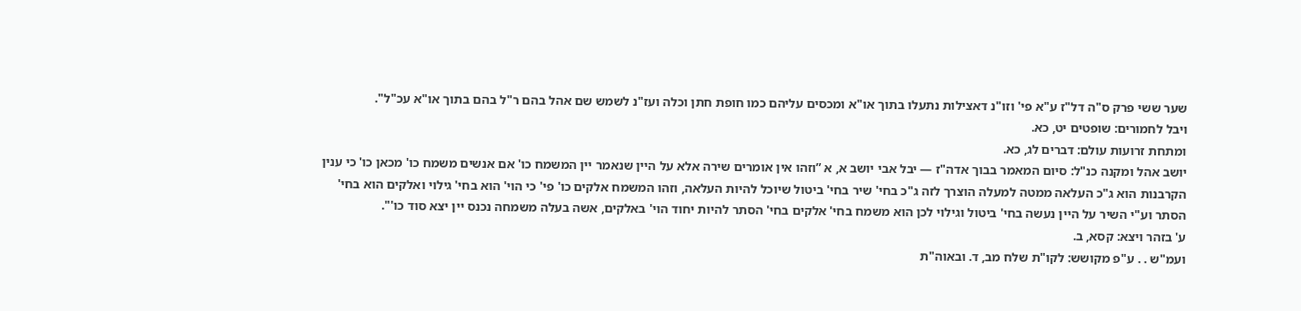שער ששי פרק ס"ה דל"ז ע"א פי' וזו"נ דאצילות נתעלו בתוך או"א ומכסים עליהם כמו חופת חתן וכלה ועז"נ לשמש שם אהל בהם ר"ל בהם בתוך או"א עכ"ל".
ויבל לחמורים: שופטים יט, כא.
ומתחת זרועות עולם: דברים לג, כא.
יושב אהל ומקנה כנ"ל: סיום המאמר בבוך אדה"ז — יבל אבי יושב א, א ”וזהו אין אומרים שירה אלא על היין שנאמר יין המשמח כו' אם אנשים משמח כו' מכאן כו' כי ענין הקרבנות הוא ג"כ העלאה ממטה למעלה הוצרך לזה ג"כ בחי' שיר בחי' ביטול שיוכל להיות העלאה, וזהו המשמח אלקים כו' פי' כי הוי' הוא בחי' גילוי ואלקים הוא בחי' הסתר וע"י השיר על היין נעשה בחי' ביטול וגילוי לכן הוא משמח בחי' אלקים בחי' הסתר להיות יחוד הוי' באלקים, אשה בעלה משמחה נכנס יין יצא סוד כו'".
ע' בזהר ויצא: קסא, ב.
ועמ"ש . . ע"פ מקושש: לקו"ת שלח מב, ד. ובאוה"ת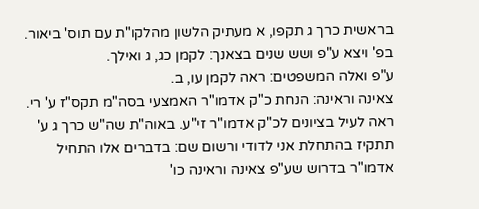בראשית כרך ג תקפו, א מעתיק הלשון מהלקו"ת עם תוס' ביאור.
בפ' ויצא ע"פ ושש שנים בצאנך: לקמן כג, ג ואילך.
ע"פ ואלה המשפטים: ראה לקמן עו, ב.
צאינה וראינה: הנחת כ"ק אדמו"ר האמצעי בסה"מ תקס"ז ע' רי. ראה לעיל בציונים לכ"ק אדמו"ר זי"ע. באוה"ת שה"ש כרך ג ע' תתקיז בהתחלת אני לדודי ורשום שם: בדברים אלו התחיל אדמו"ר בדרוש שע"פ צאינה וראינה כו'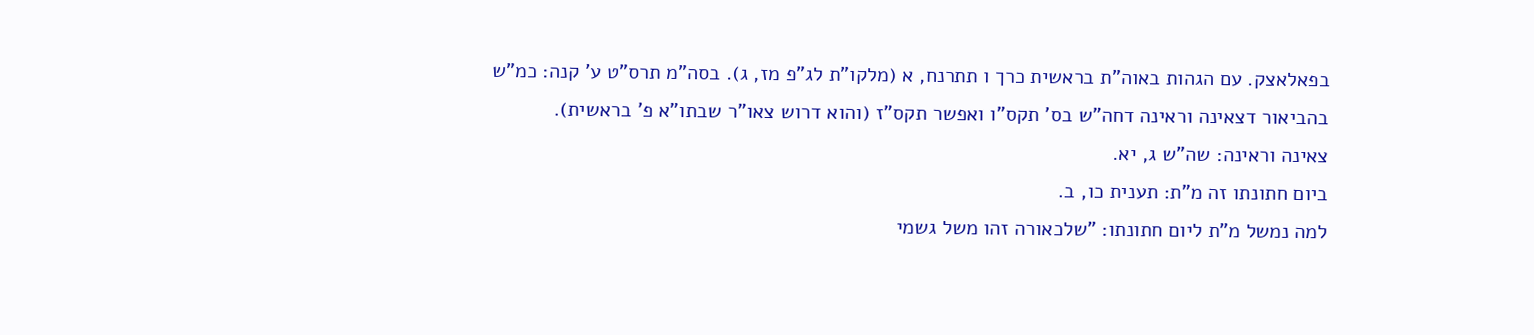בפאלאצק. עם הגהות באוה"ת בראשית כרך ו תתרנח, א (מלקו"ת לג"פ מז, ג). בסה"מ תרס"ט ע' קנה: כמ"ש בהביאור דצאינה וראינה דחה"ש בס' תקס"ו ואפשר תקס"ז (והוא דרוש צאו"ר שבתו"א פ' בראשית).
צאינה וראינה: שה"ש ג, יא.
ביום חתונתו זה מ"ת: תענית כו, ב.
למה נמשל מ"ת ליום חתונתו: ”שלכאורה זהו משל גשמי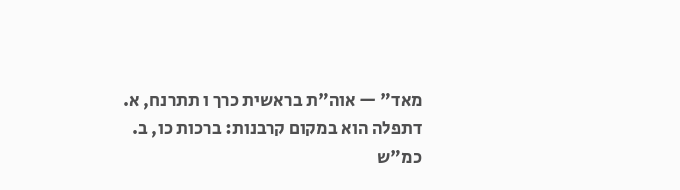מאד" — אוה"ת בראשית כרך ו תתרנח, א.
דתפלה הוא במקום קרבנות: ברכות כו, ב.
כמ"ש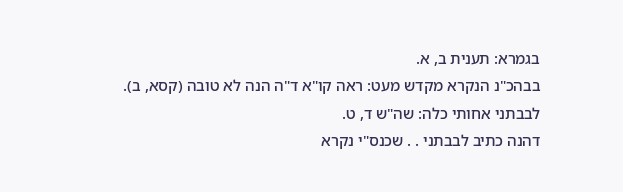בגמרא: תענית ב, א.
בבהכ"נ הנקרא מקדש מעט: ראה קו"א ד"ה הנה לא טובה (קסא, ב).
לבבתני אחותי כלה: שה"ש ד, ט.
דהנה כתיב לבבתני . . שכנס"י נקרא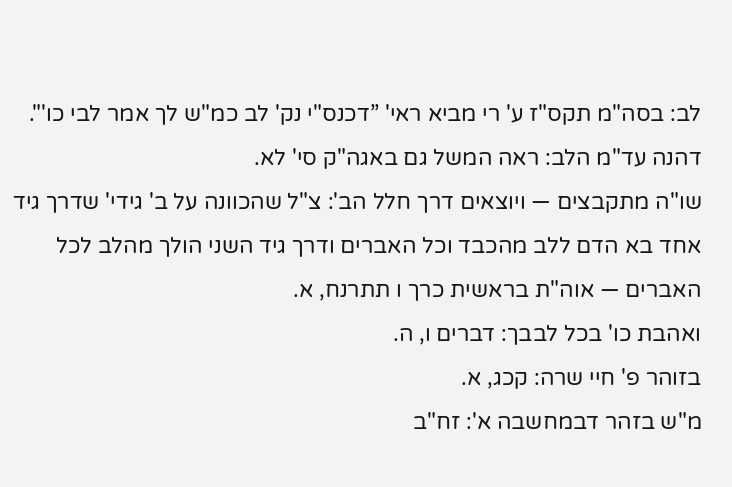לב: בסה"מ תקס"ז ע' רי מביא ראי' ”דכנס"י נק' לב כמ"ש לך אמר לבי כו'".
דהנה עד"מ הלב: ראה המשל גם באגה"ק סי' לא.
שו"ה מתקבצים — ויוצאים דרך חלל הב': צ"ל שהכוונה על ב' גידי' שדרך גיד אחד בא הדם ללב מהכבד וכל האברים ודרך גיד השני הולך מהלב לכל האברים — אוה"ת בראשית כרך ו תתרנח, א.
ואהבת כו' בכל לבבך: דברים ו, ה.
בזוהר פ' חיי שרה: קכג, א.
מ"ש בזהר דבמחשבה א': זח"ב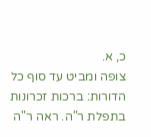כ, א.
צופה ומביט עד סוף כל הדורות: ברכות זכרונות בתפלת ר"ה. ראה ר"ה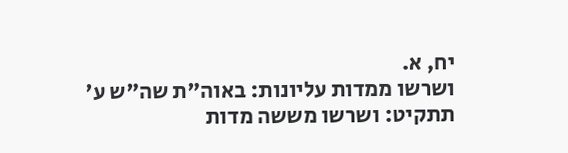יח, א.
ושרשו ממדות עליונות: באוה"ת שה"ש ע' תתקיט: ושרשו מששה מדות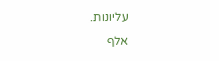עליונות.
אלף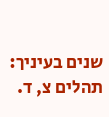שנים בעיניך: תהלים צ, ד.